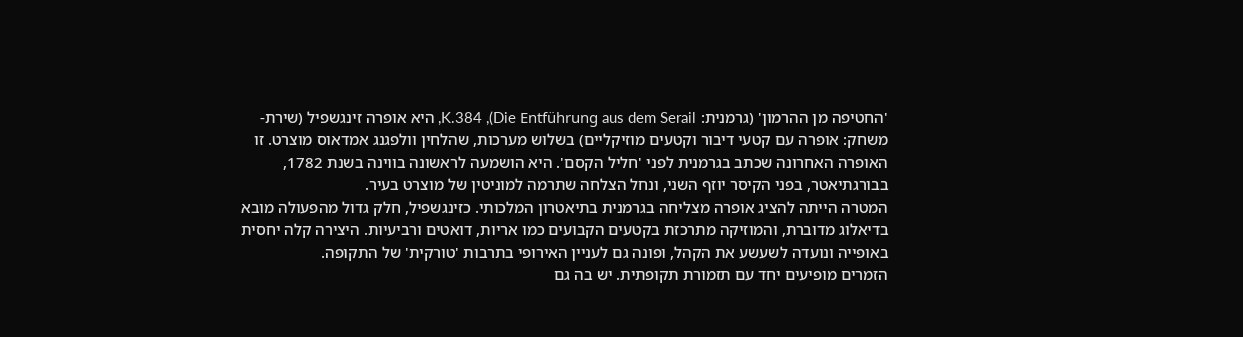'החטיפה מן ההרמון' (גרמנית: Die Entführung aus dem Serail), K.384, היא אופרה זינגשפיל (שירת-משחק: אופרה עם קטעי דיבור וקטעים מוזיקליים) בשלוש מערכות, שהלחין וולפגנג אמדאוס מוצרט. זו האופרה האחרונה שכתב בגרמנית לפני 'חליל הקסם'. היא הושמעה לראשונה בווינה בשנת 1782, בבורגתיאטר, בפני הקיסר יוזף השני, ונחל הצלחה שתרמה למוניטין של מוצרט בעיר.
המטרה הייתה להציג אופרה מצליחה בגרמנית בתיאטרון המלכותי. כזינגשפיל, חלק גדול מהפעולה מובא בדיאלוג מדוברת, והמוזיקה מתרכזת בקטעים הקבועים כמו אריות, דואטים ורביעיות. היצירה קלה יחסית באופייה ונועדה לשעשע את הקהל, ופונה גם לעניין האירופי בתרבות 'טורקית' של התקופה.
הזמרים מופיעים יחד עם תזמורת תקופתית. יש בה גם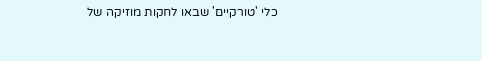כלי 'טורקיים' שבאו לחקות מוזיקה של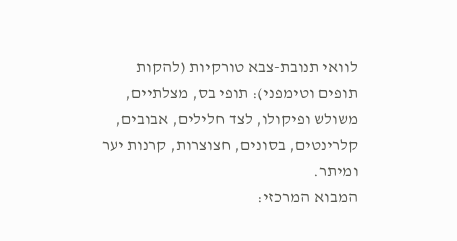לוואי תנובת-צבא טורקיות (להקות תופים וטימפני): תופי בס, מצלתיים, משולש ופיקולו, לצד חלילים, אבובים, קלרינטים, בסונים, חצוצרות, קרנות יער ומיתר.
המבוא המרכזי: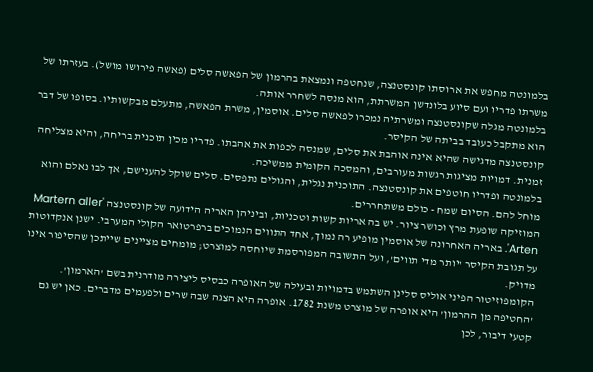בלמונטה מחפש את ארוסתו קונסטנצה, שנחטפה ונמצאת בהרמון של הפאשה סלים (פאשה פירושו מושל). בעזרתו של משרתו פדריו ועם סיוע בלונדשן המשרתת, הוא מנסה לשחרר אותה.
בלמונטה מגלה שקונסטנצה ומשרתיה נמכרו לפאשה סלים. אוסמין, משרת הפאשה, מתעלם מבקשותיו. בסופו של דבר הוא מתקבל כעובד בביתה של הקיסר.
קונסטנצה מדגישה שהיא אינה אוהבת את סלים, שמנסה לכפות את אהבתו. פדריו מכין תוכנית בריחה, והיא מצליחה זמנית. דמויות מציגות רגשות מעורבים, והמסכה הקומית ממשיכה.
בלמונטה ופדריו חוטפים את קונסטנצה. התוכנית נגלית, והגולים נתפסים. סלים שוקל להענישם, אך לבו נאלם והוא מוחל להם. הסיום שמח - כולם משתחררים.
המוזיקה שופעת מרץ וכושר ציור. יש בה אריות קשות וטכניות, וביניהן האריה הידועה של קונסטנצה 'Martern aller Arten'. באריה האחרונה של אוסמין מופיע רה נמוך, אחד התווים הנמוכים ברפרטואר הקולי המערבי. ישנן אנקדוטות על תגובת הקיסר 'יותר מדי תווים', ועל התשובה המפורסמת שיוחסה למוצרט; מומחים מציינים שייתכן שהסיפור אינו מדויק.
הקומפוזיטור הפיני אוליס סלינן השתמש בדמויות ובעילה של האופרה כבסיס ליצירה מודרנית בשם 'הארמון'.
'החטיפה מן ההרמון' היא אופרה של מוצרט משנת 1782. אופרה היא הצגה שבה שרים ולפעמים מדברים. כאן יש גם קטעי דיבור, לכן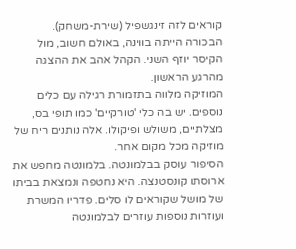קוראים לזה זינגשפיל (שירת-משחק).
הבכורה הייתה בווינה, באולם חשוב, מול הקיסר יוזף השני. הקהל אהב את ההצגה מהרגע הראשון.
המוזיקה מלווה בתזמורת רגילה עם כלים נוספים. יש בה כלי 'טורקיים' כמו תופי בס, מצלתיים, משולש ופיקולו. אלה נותנים ריח של מוזיקה מכל מקום אחר.
הסיפור עוסק בבלמונטה. בלמונטה מחפש את ארוסתו קונסטנצה. היא נחטפה ונמצאת בביתו של מושל שקוראים לו סלים. פדריו המשרת ועוזרות נוספות עוזרים לבלמונטה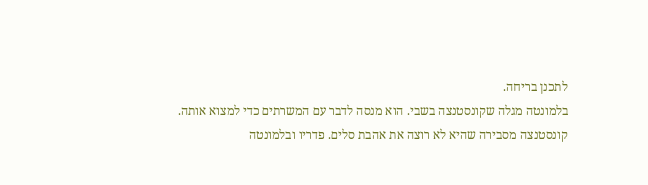לתכנן בריחה.
בלמונטה מגלה שקונסטנצה בשבי. הוא מנסה לדבר עם המשרתים כדי למצוא אותה.
קונסטנצה מסבירה שהיא לא רוצה את אהבת סלים. פדריו ובלמונטה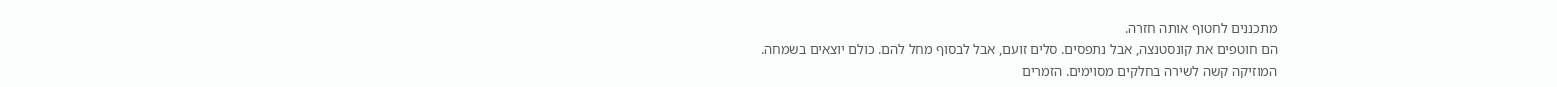מתכננים לחטוף אותה חזרה.
הם חוטפים את קונסטנצה, אבל נתפסים. סלים זועם, אבל לבסוף מחל להם. כולם יוצאים בשמחה.
המוזיקה קשה לשירה בחלקים מסוימים. הזמרים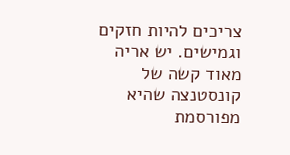צריכים להיות חזקים וגמישים. יש אריה מאוד קשה של קונסטנצה שהיא מפורסמת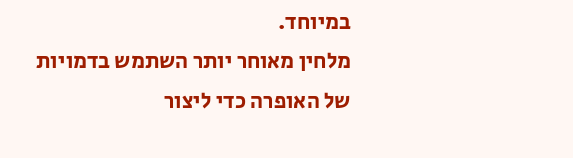במיוחד.
מלחין מאוחר יותר השתמש בדמויות של האופרה כדי ליצור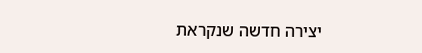יצירה חדשה שנקראת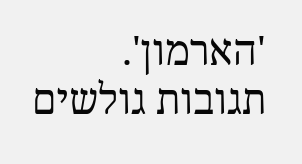'הארמון'.
תגובות גולשים